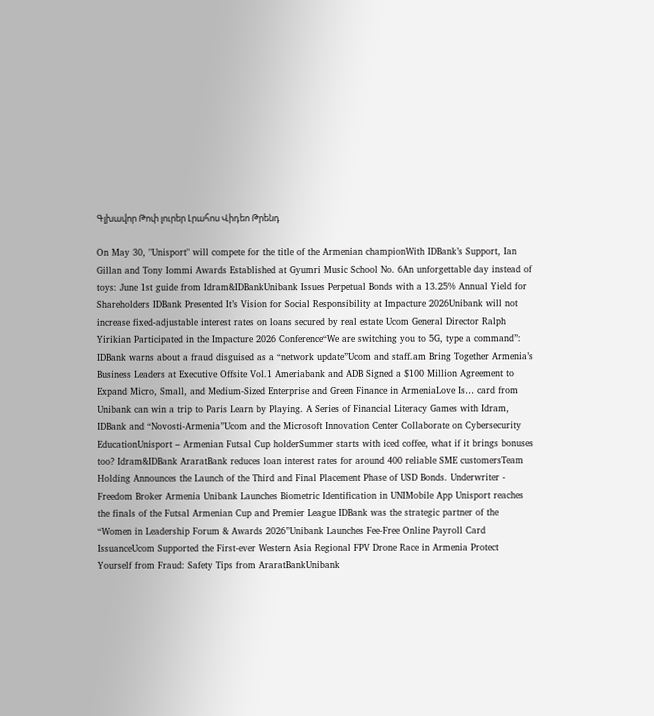Գլխավոր Թոփ լուրեր Լրահոս Վիդեո Թրենդ

On May 30, "Unisport" will compete for the title of the Armenian championWith IDBank’s Support, Ian Gillan and Tony Iommi Awards Established at Gyumri Music School No. 6An unforgettable day instead of toys: June 1st guide from Idram&IDBankUnibank Issues Perpetual Bonds with a 13.25% Annual Yield for Shareholders IDBank Presented It’s Vision for Social Responsibility at Impacture 2026Unibank will not increase fixed-adjustable interest rates on loans secured by real estate Ucom General Director Ralph Yirikian Participated in the Impacture 2026 Conference“We are switching you to 5G, type a command”: IDBank warns about a fraud disguised as a “network update”Ucom and staff.am Bring Together Armenia’s Business Leaders at Executive Offsite Vol.1 Ameriabank and ADB Signed a $100 Million Agreement to Expand Micro, Small, and Medium-Sized Enterprise and Green Finance in ArmeniaLove Is… card from Unibank can win a trip to Paris Learn by Playing. A Series of Financial Literacy Games with Idram, IDBank and “Novosti-Armenia”Ucom and the Microsoft Innovation Center Collaborate on Cybersecurity EducationUnisport – Armenian Futsal Cup holderSummer starts with iced coffee, what if it brings bonuses too? Idram&IDBank AraratBank reduces loan interest rates for around 400 reliable SME customersTeam Holding Announces the Launch of the Third and Final Placement Phase of USD Bonds. Underwriter - Freedom Broker Armenia Unibank Launches Biometric Identification in UNIMobile App Unisport reaches the finals of the Futsal Armenian Cup and Premier League IDBank was the strategic partner of the “Women in Leadership Forum & Awards 2026”Unibank Launches Fee-Free Online Payroll Card IssuanceUcom Supported the First-ever Western Asia Regional FPV Drone Race in Armenia Protect Yourself from Fraud: Safety Tips from AraratBankUnibank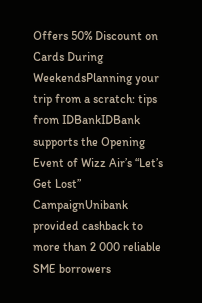Offers 50% Discount on Cards During WeekendsPlanning your trip from a scratch: tips from IDBankIDBank supports the Opening Event of Wizz Air’s “Let’s Get Lost” CampaignUnibank provided cashback to more than 2 000 reliable SME borrowers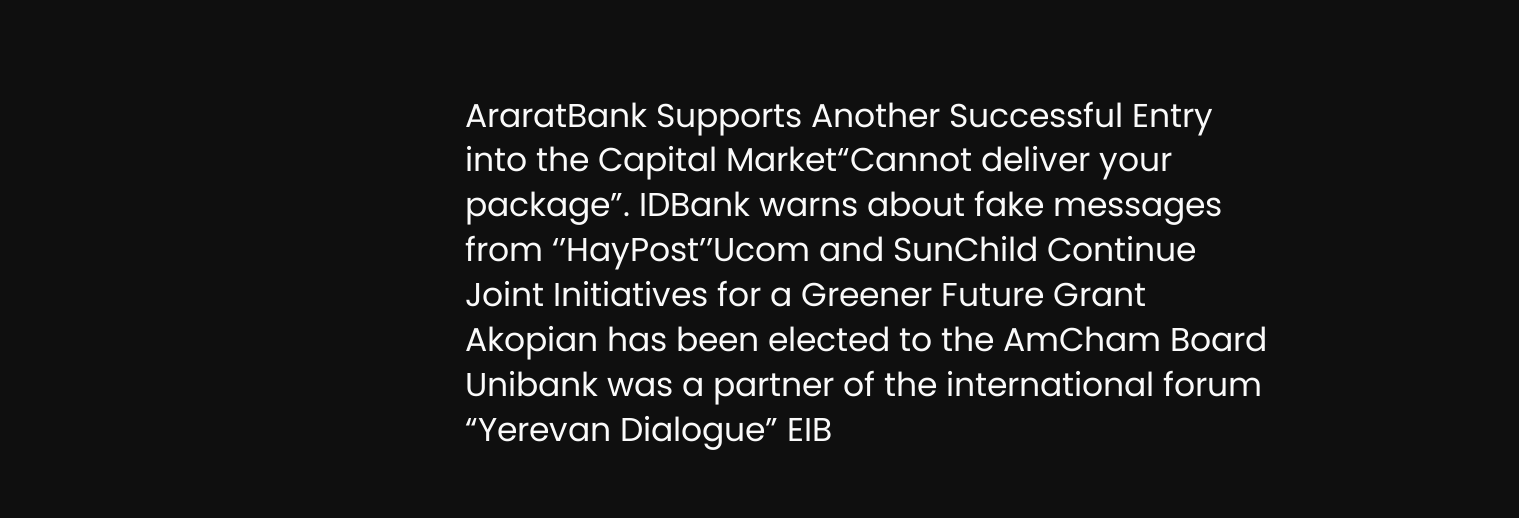AraratBank Supports Another Successful Entry into the Capital Market“Cannot deliver your package”. IDBank warns about fake messages from ‘’HayPost’’Ucom and SunChild Continue Joint Initiatives for a Greener Future Grant Akopian has been elected to the AmCham Board Unibank was a partner of the international forum “Yerevan Dialogue” EIB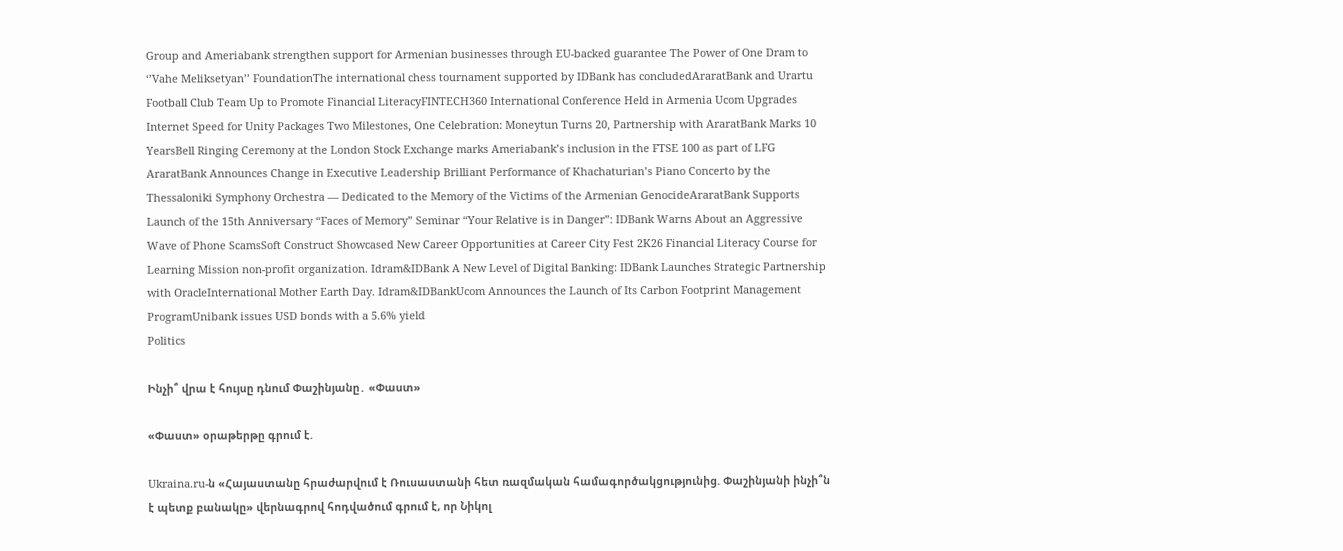Group and Ameriabank strengthen support for Armenian businesses through EU-backed guarantee The Power of One Dram to ‘’Vahe Meliksetyan’’ FoundationThe international chess tournament supported by IDBank has concludedAraratBank and Urartu Football Club Team Up to Promote Financial LiteracyFINTECH360 International Conference Held in Armenia Ucom Upgrades Internet Speed for Unity Packages Two Milestones, One Celebration: Moneytun Turns 20, Partnership with AraratBank Marks 10 YearsBell Ringing Ceremony at the London Stock Exchange marks Ameriabank’s inclusion in the FTSE 100 as part of LFG AraratBank Announces Change in Executive Leadership Brilliant Performance of Khachaturian’s Piano Concerto by the Thessaloniki Symphony Orchestra — Dedicated to the Memory of the Victims of the Armenian GenocideAraratBank Supports Launch of the 15th Anniversary “Faces of Memory” Seminar “Your Relative is in Danger”: IDBank Warns About an Aggressive Wave of Phone ScamsSoft Construct Showcased New Career Opportunities at Career City Fest 2K26 Financial Literacy Course for Learning Mission non-profit organization. Idram&IDBank A New Level of Digital Banking: IDBank Launches Strategic Partnership with OracleInternational Mother Earth Day. Idram&IDBankUcom Announces the Launch of Its Carbon Footprint Management ProgramUnibank issues USD bonds with a 5.6% yield
Politics

Ինչի՞ վրա է հույսը դնում Փաշինյանը․ «Փաստ»

«Փաստ» օրաթերթը գրում է.

Ukraina.ru-ն «Հայաստանը հրաժարվում է Ռուսաստանի հետ ռազմական համագործակցությունից. Փաշինյանի ինչի՞ն է պետք բանակը» վերնագրով հոդվածում գրում է, որ Նիկոլ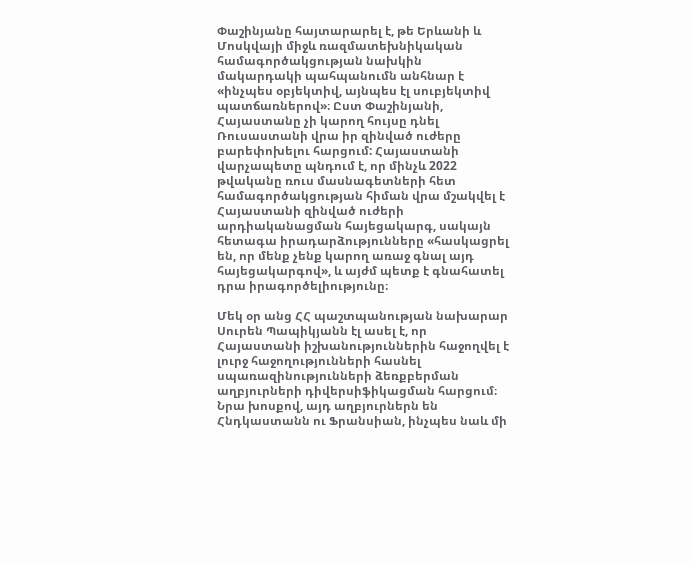Փաշինյանը հայտարարել է, թե Երևանի և Մոսկվայի միջև ռազմատեխնիկական համագործակցության նախկին մակարդակի պահպանումն անհնար է «ինչպես օբյեկտիվ, այնպես էլ սուբյեկտիվ պատճառներով»։ Ըստ Փաշինյանի, Հայաստանը չի կարող հույսը դնել Ռուսաստանի վրա իր զինված ուժերը բարեփոխելու հարցում: Հայաստանի վարչապետը պնդում է, որ մինչև 2022 թվականը ռուս մասնագետների հետ համագործակցության հիման վրա մշակվել է Հայաստանի զինված ուժերի արդիականացման հայեցակարգ, սակայն հետագա իրադարձությունները «հասկացրել են, որ մենք չենք կարող առաջ գնալ այդ հայեցակարգով», և այժմ պետք է գնահատել դրա իրագործելիությունը։

Մեկ օր անց ՀՀ պաշտպանության նախարար Սուրեն Պապիկյանն էլ ասել է, որ Հայաստանի իշխանություններին հաջողվել է լուրջ հաջողությունների հասնել սպառազինությունների ձեռքբերման աղբյուրների դիվերսիֆիկացման հարցում։ Նրա խոսքով, այդ աղբյուրներն են Հնդկաստանն ու Ֆրանսիան, ինչպես նաև մի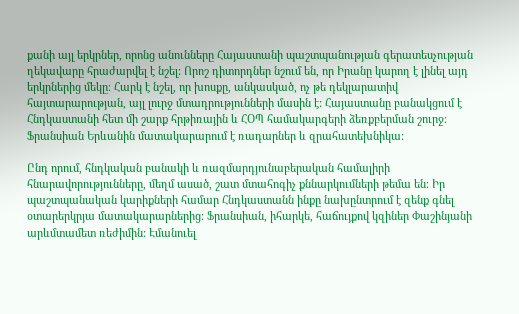քանի այլ երկրներ, որոնց անունները Հայաստանի պաշտպանության գերատեսչության ղեկավարը հրաժարվել է նշել: Որոշ դիտորդներ նշում են, որ Իրանը կարող է լինել այդ երկրներից մեկը։ Հարկ է նշել, որ խոսքը, անկասկած, ոչ թե դեկլարատիվ հայտարարության, այլ լուրջ մտադրությունների մասին է: Հայաստանը բանակցում է Հնդկաստանի հետ մի շարք հրթիռային և ՀՕՊ համակարգերի ձեռքբերման շուրջ։ Ֆրանսիան Երևանին մատակարարում է ռադարներ և զրահատեխնիկա:

Ընդ որում, հնդկական բանակի և ռազմարդյունաբերական համալիրի հնարավորությունները, մեղմ ասած, շատ մտահոգիչ քննարկումների թեմա են։ Իր պաշտպանական կարիքների համար Հնդկաստանն ինքը նախընտրում է զենք գնել օտարերկրյա մատակարարներից: Ֆրանսիան, իհարկե, հաճույքով կզիներ Փաշինյանի արևմտամետ ռեժիմին: Էմանուել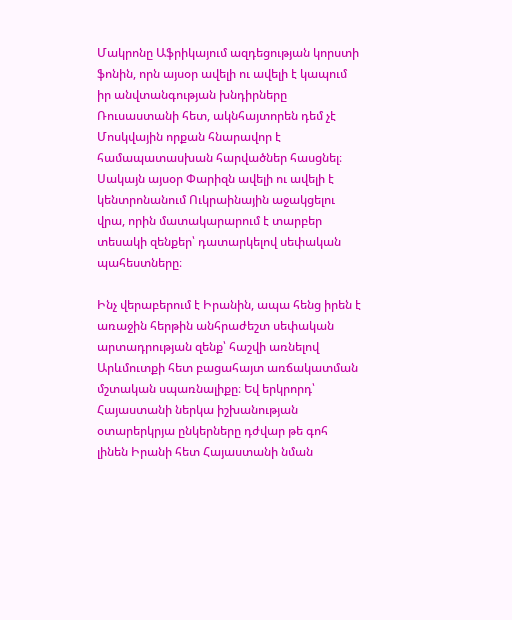Մակրոնը Աֆրիկայում ազդեցության կորստի ֆոնին, որն այսօր ավելի ու ավելի է կապում իր անվտանգության խնդիրները Ռուսաստանի հետ, ակնհայտորեն դեմ չէ Մոսկվային որքան հնարավոր է համապատասխան հարվածներ հասցնել։ Սակայն այսօր Փարիզն ավելի ու ավելի է կենտրոնանում Ուկրաինային աջակցելու վրա, որին մատակարարում է տարբեր տեսակի զենքեր՝ դատարկելով սեփական պահեստները։

Ինչ վերաբերում է Իրանին, ապա հենց իրեն է առաջին հերթին անհրաժեշտ սեփական արտադրության զենք՝ հաշվի առնելով Արևմուտքի հետ բացահայտ առճակատման մշտական սպառնալիքը։ Եվ երկրորդ՝ Հայաստանի ներկա իշխանության օտարերկրյա ընկերները դժվար թե գոհ լինեն Իրանի հետ Հայաստանի նման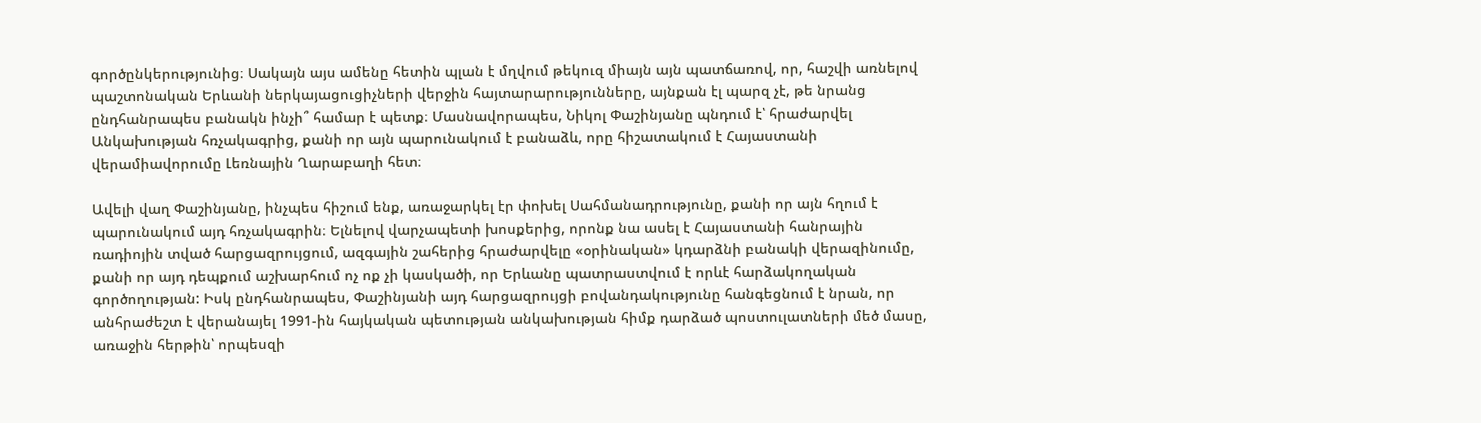գործընկերությունից։ Սակայն այս ամենը հետին պլան է մղվում թեկուզ միայն այն պատճառով, որ, հաշվի առնելով պաշտոնական Երևանի ներկայացուցիչների վերջին հայտարարությունները, այնքան էլ պարզ չէ, թե նրանց ընդհանրապես բանակն ինչի՞ համար է պետք։ Մասնավորապես, Նիկոլ Փաշինյանը պնդում է՝ հրաժարվել Անկախության հռչակագրից, քանի որ այն պարունակում է բանաձև, որը հիշատակում է Հայաստանի վերամիավորումը Լեռնային Ղարաբաղի հետ։

Ավելի վաղ Փաշինյանը, ինչպես հիշում ենք, առաջարկել էր փոխել Սահմանադրությունը, քանի որ այն հղում է պարունակում այդ հռչակագրին։ Ելնելով վարչապետի խոսքերից, որոնք նա ասել է Հայաստանի հանրային ռադիոյին տված հարցազրույցում, ազգային շահերից հրաժարվելը «օրինական» կդարձնի բանակի վերազինումը, քանի որ այդ դեպքում աշխարհում ոչ ոք չի կասկածի, որ Երևանը պատրաստվում է որևէ հարձակողական գործողության: Իսկ ընդհանրապես, Փաշինյանի այդ հարցազրույցի բովանդակությունը հանգեցնում է նրան, որ անհրաժեշտ է վերանայել 1991-ին հայկական պետության անկախության հիմք դարձած պոստուլատների մեծ մասը, առաջին հերթին՝ որպեսզի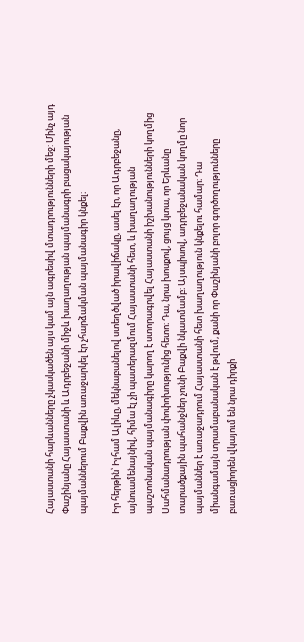Հայաստանի հարևանները չկասկածեն այս կամ այն ագրեսիվ մտադրությունների մեջ: Մինչ այդ Փաշինյանը Հայաստանի և Ադրբեջանի միջև խաղաղության պայմանագրի բացակայության պայմաններում Բաքվին առաջարկել էր չհարձակման պայմանագիր կնքել։

Իր հերթին՝ Իլհամ Ալիևը, մեկնաբանելով ստեղծված իրավիճակը, ասել էր, որ Ադրբեջանը, այնուամենայնիվ, հիմա էլ չի պատերազմում Հայաստանի հետ, և խաղաղության պաշտոնական պայմանագիրը կարող է ստորագրվել Հայաստանի իշխանությունների կողմից Սահմանադրության փոփոխությունից հետո։ Դա, նրա խոսքով, ցույց կտա, որ Երևանը տարածքային պահանջներ չունի Բաքվի նկատմամբ։ Այսպիսով, ադրբեջանական կողմը նոր պայմաններ է առաջադրում Հայաստանի հետ խաղաղություն կնքելու համար։ Դա միանգամայն տրամաբանական է թվում, քանի որ Փաշինյանի բոլոր գործողությունները բառացիորեն վկայում են նրա դիրքի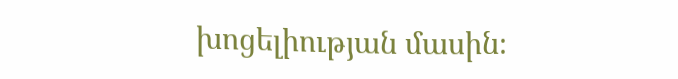խոցելիության մասին։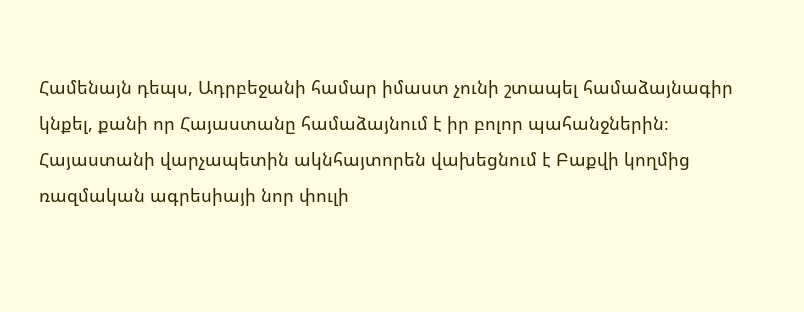Համենայն դեպս, Ադրբեջանի համար իմաստ չունի շտապել համաձայնագիր կնքել, քանի որ Հայաստանը համաձայնում է իր բոլոր պահանջներին։ Հայաստանի վարչապետին ակնհայտորեն վախեցնում է Բաքվի կողմից ռազմական ագրեսիայի նոր փուլի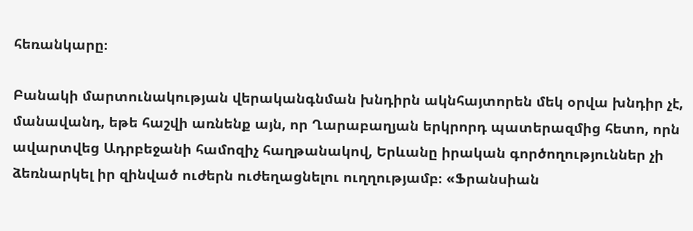հեռանկարը։

Բանակի մարտունակության վերականգնման խնդիրն ակնհայտորեն մեկ օրվա խնդիր չէ, մանավանդ, եթե հաշվի առնենք այն, որ Ղարաբաղյան երկրորդ պատերազմից հետո, որն ավարտվեց Ադրբեջանի համոզիչ հաղթանակով, Երևանը իրական գործողություններ չի ձեռնարկել իր զինված ուժերն ուժեղացնելու ուղղությամբ։ «Ֆրանսիան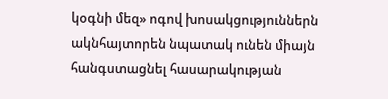կօգնի մեզ» ոգով խոսակցություններն ակնհայտորեն նպատակ ունեն միայն հանգստացնել հասարակության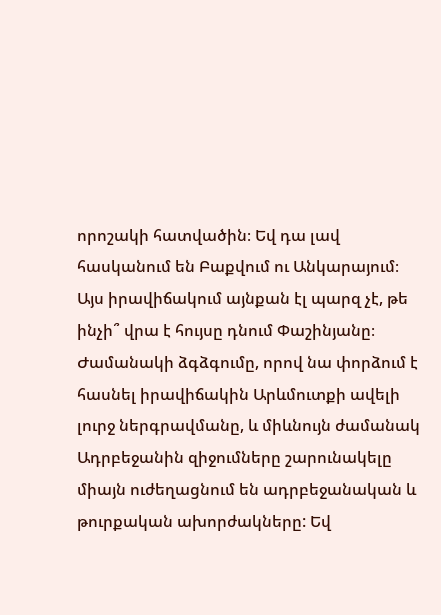որոշակի հատվածին։ Եվ դա լավ հասկանում են Բաքվում ու Անկարայում։ Այս իրավիճակում այնքան էլ պարզ չէ, թե ինչի՞ վրա է հույսը դնում Փաշինյանը։ Ժամանակի ձգձգումը, որով նա փորձում է հասնել իրավիճակին Արևմուտքի ավելի լուրջ ներգրավմանը, և միևնույն ժամանակ Ադրբեջանին զիջումները շարունակելը միայն ուժեղացնում են ադրբեջանական և թուրքական ախորժակները: Եվ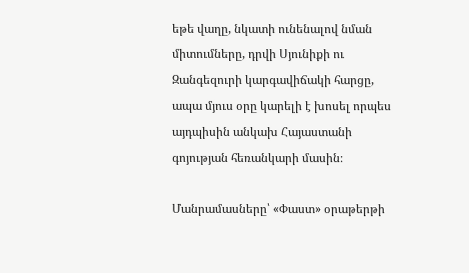եթե վաղը, նկատի ունենալով նման միտումները, դրվի Սյունիքի ու Զանգեզուրի կարգավիճակի հարցը, ապա մյուս օրը կարելի է խոսել որպես այդպիսին անկախ Հայաստանի գոյության հեռանկարի մասին։

Մանրամասները՝ «Փաստ» օրաթերթի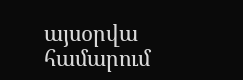այսօրվա համարում